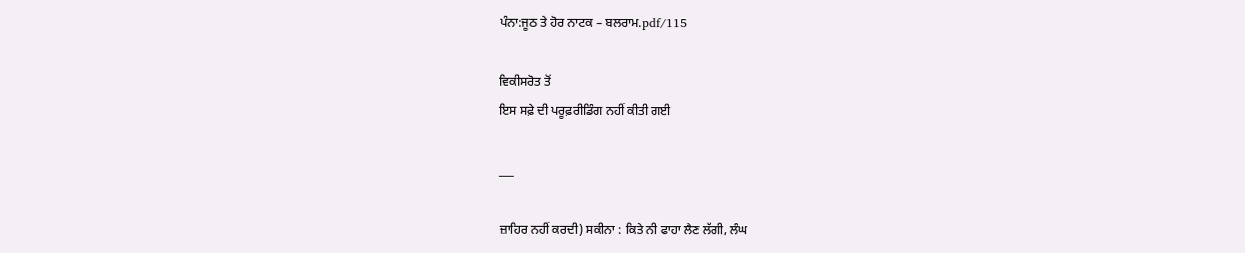ਪੰਨਾ:ਜੂਠ ਤੇ ਹੋਰ ਨਾਟਕ – ਬਲਰਾਮ.pdf/115

ਵਿਕੀਸਰੋਤ ਤੋਂ
ਇਸ ਸਫ਼ੇ ਦੀ ਪਰੂਫ਼ਰੀਡਿੰਗ ਨਹੀਂ ਕੀਤੀ ਗਈ

___

ਜ਼ਾਹਿਰ ਨਹੀਂ ਕਰਦੀ) ਸਕੀਨਾ : ਕਿਤੇ ਨੀ ਫਾਹਾ ਲੈਣ ਲੱਗੀ, ਲੰਘ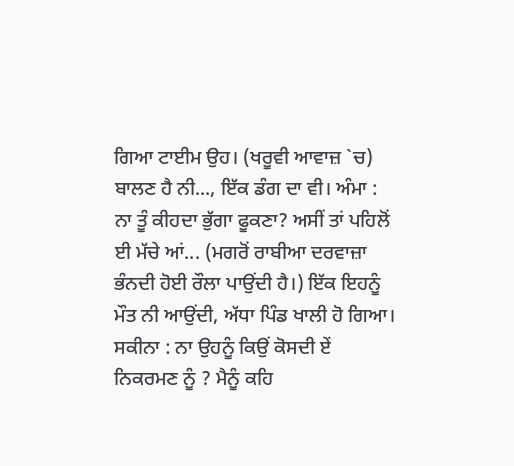ਗਿਆ ਟਾਈਮ ਉਹ। (ਖਰੂਵੀ ਆਵਾਜ਼ `ਚ) ਬਾਲਣ ਹੈ ਨੀ..., ਇੱਕ ਡੰਗ ਦਾ ਵੀ। ਅੰਮਾ : ਨਾ ਤੂੰ ਕੀਹਦਾ ਭੁੱਗਾ ਫੂਕਣਾ? ਅਸੀਂ ਤਾਂ ਪਹਿਲੋਂ ਈ ਮੱਚੇ ਆਂ... (ਮਗਰੋਂ ਰਾਬੀਆ ਦਰਵਾਜ਼ਾ ਭੰਨਦੀ ਹੋਈ ਰੌਲਾ ਪਾਉਂਦੀ ਹੈ।) ਇੱਕ ਇਹਨੂੰ ਮੌਤ ਨੀ ਆਉਂਦੀ, ਅੱਧਾ ਪਿੰਡ ਖਾਲੀ ਹੋ ਗਿਆ। ਸਕੀਨਾ : ਨਾ ਉਹਨੂੰ ਕਿਉਂ ਕੋਸਦੀ ਏਂ ਨਿਕਰਮਣ ਨੂੰ ? ਮੈਨੂੰ ਕਹਿ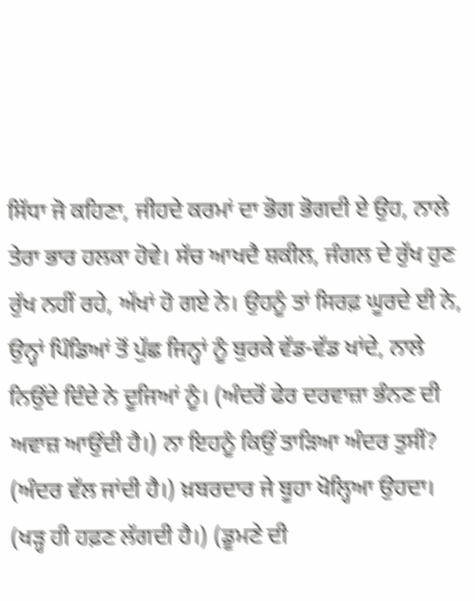ਸਿੱਧਾ ਜੋ ਕਹਿਣਾ, ਜੀਹਦੇ ਕਰਮਾਂ ਦਾ ਭੋਗ ਭੋਗਦੀ ਏ ਉਹ, ਨਾਲੇ ਤੇਰਾ ਭਾਰ ਹਲਕਾ ਹੋਵੇ। ਸੱਚ ਆਖਦੈ ਸ਼ਕੀਲ, ਜੰਗਲ ਦੇ ਰੁੱਖ ਹੁਣ ਰੁੱਖ ਨਹੀਂ ਰਹੇ, ਅੱਖਾਂ ਹੋ ਗਏ ਨੇ। ਉਹਨੂੰ ਤਾਂ ਸਿਰਫ਼ ਘੂਰਦੇ ਈ ਨੇ, ਉਨ੍ਹਾਂ ਪਿੰਡਿਆਂ ਤੋਂ ਪੁੱਛ ਜਿਨ੍ਹਾਂ ਨੂੰ ਬੁਰਕੇ ਵੱਡ-ਵੱਡ ਖਾਂਦੇ, ਨਾਲੇ ਨਿਉਂਦੇ ਦਿੰਦੇ ਨੇ ਦੂਜਿਆਂ ਨੂੰ। (ਅੰਦਰੋਂ ਫੇਰ ਦਰਵਾਜ਼ਾ ਭੰਨਣ ਦੀ ਅਵਾਜ਼ ਆਉਂਦੀ ਹੈ।) ਨਾ ਇਹਨੂੰ ਕਿਉਂ ਤਾੜਿਆ ਅੰਦਰ ਤੁਸੀਂ? (ਅੰਦਰ ਵੱਲ ਜਾਂਦੀ ਹੈ।) ਖ਼ਬਰਦਾਰ ਜੇ ਬੂਹਾ ਖੋਲ੍ਹਿਆ ਉਹਦਾ। (ਖੜ੍ਹ ਹੀ ਹਫ਼ਣ ਲੱਗਦੀ ਹੈ।) (ਡੂਮਣੇ ਦੀ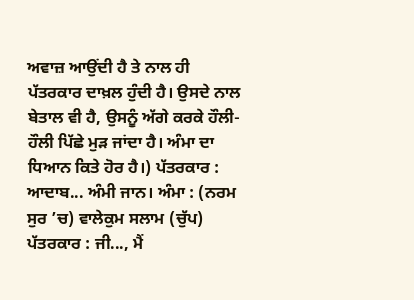ਅਵਾਜ਼ ਆਉਂਦੀ ਹੈ ਤੇ ਨਾਲ ਹੀ ਪੱਤਰਕਾਰ ਦਾਖ਼ਲ ਹੁੰਦੀ ਹੈ। ਉਸਦੇ ਨਾਲ ਬੇਤਾਲ ਵੀ ਹੈ, ਉਸਨੂੰ ਅੱਗੇ ਕਰਕੇ ਹੌਲੀ-ਹੌਲੀ ਪਿੱਛੇ ਮੁੜ ਜਾਂਦਾ ਹੈ। ਅੰਮਾ ਦਾ ਧਿਆਨ ਕਿਤੇ ਹੋਰ ਹੈ।) ਪੱਤਰਕਾਰ : ਆਦਾਬ... ਅੰਮੀ ਜਾਨ। ਅੰਮਾ : (ਨਰਮ ਸੁਰ ’ਚ) ਵਾਲੇਕੁਮ ਸਲਾਮ (ਚੁੱਪ) ਪੱਤਰਕਾਰ : ਜੀ..., ਮੈਂ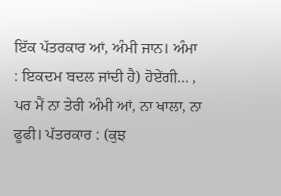ਇੱਕ ਪੱਤਰਕਾਰ ਆਂ, ਅੰਮੀ ਜਾਨ। ਅੰਮਾ : ਇਕਦਮ ਬਦਲ ਜਾਂਦੀ ਹੈ) ਹੋਏਂਗੀ... , ਪਰ ਮੈਂ ਨਾ ਤੇਰੀ ਅੰਮੀ ਆਂ, ਨਾ ਖਾਲਾ, ਨਾ ਫੂਫੀ। ਪੱਤਰਕਾਰ : (ਕੁਝ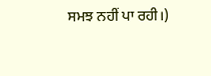ਸਮਝ ਨਹੀਂ ਪਾ ਰਹੀ।)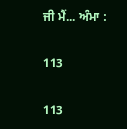ਜੀ ਮੈਂ... ਅੰਮਾ :

113

113